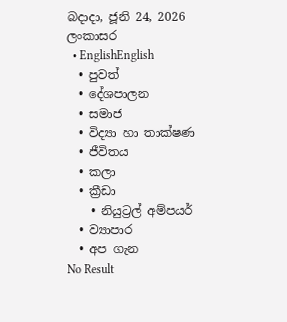බදාදා, ජූනි 24, 2026
ලංකාසර
  • EnglishEnglish
  • පුවත්
  • දේශපාලන
  • සමාජ
  • විද්‍යා හා තාක්ෂණ
  • ජීවිතය
  • කලා
  • ක්‍රීඩා
    • නියුට්‍රල් අම්පයර්
  • ව්‍යාපාර
  • අප ගැන
No Result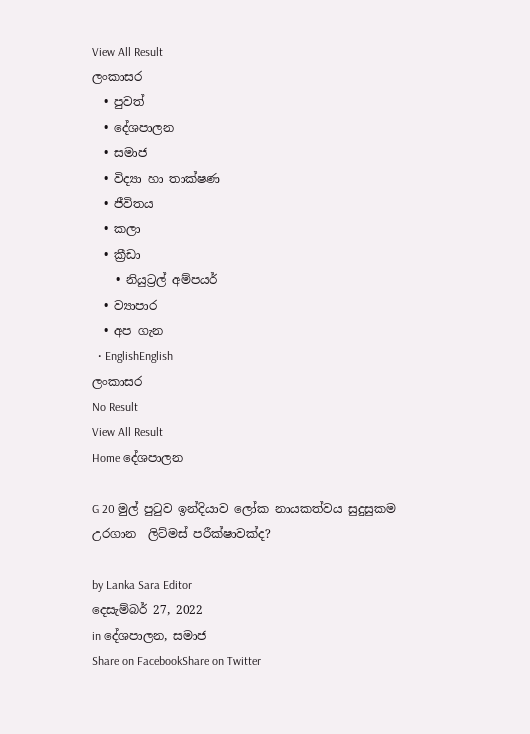View All Result
ලංකාසර
  • පුවත්
  • දේශපාලන
  • සමාජ
  • විද්‍යා හා තාක්ෂණ
  • ජීවිතය
  • කලා
  • ක්‍රීඩා
    • නියුට්‍රල් අම්පයර්
  • ව්‍යාපාර
  • අප ගැන
  • EnglishEnglish
ලංකාසර
No Result
View All Result
Home දේශපාලන

G 20 මුල් පුටුව ඉන්දියාව ලෝක නායකත්වය සුදුසුකම උරගාන  ලිට්මස් පරීක්ෂාවක්ද?

by Lanka Sara Editor
දෙසැම්බර් 27, 2022
in දේශපාලන, සමාජ
Share on FacebookShare on Twitter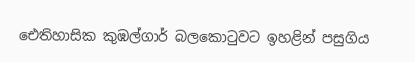ඓතිහාසික කුඹල්ගාර් බලකොටුවට ඉහළින් පසුගිය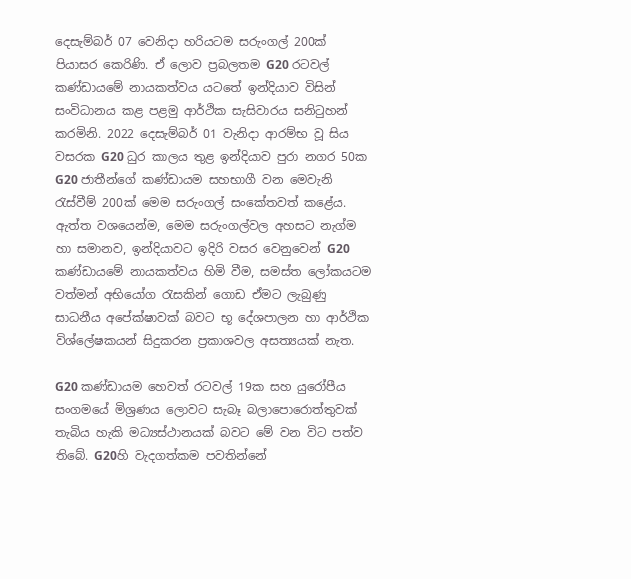දෙසැම්බර් 07 වෙනිදා හරියටම සරුංගල් 200ක්  පියාසර කෙරිණි. ඒ ලොව ප්‍රබලතම G20 රටවල් කණ්ඩායමේ නායකත්වය යටතේ ඉන්දියාව විසින් සංවිධානය කළ පළමු ආර්ථික සැසිවාරය සනිටුහන් කරමිනි. 2022 දෙසැම්බර් 01 වැනිදා ආරම්භ වූ සිය වසරක G20 ධුර කාලය තුළ ඉන්දියාව පුරා නගර 50ක G20 ජාතීන්ගේ කණ්ඩායම සහභාගී වන මෙවැනි රැස්වීම් 200ක් මෙම සරුංගල් සංකේතවත් කළේය. ඇත්ත වශයෙන්ම, මෙම සරුංගල්වල අහසට නැග්ම හා සමානව, ඉන්දියාවට ඉදිරි වසර වෙනුවෙන් G20 කණ්ඩායමේ නායකත්වය හිමි වීම, සමස්ත ලෝකයටම වත්මන් අභියෝග රැසකින් ගොඩ ඒමට ලැබුණු සාධනීය අපේක්ෂාවක් බවට භූ දේශපාලන හා ආර්ථික විශ්ලේෂකයන් සිදුකරන ප්‍රකාශවල අසත්‍යයක් නැත.

G20 කණ්ඩායම හෙවත් රටවල් 19ක සහ යුරෝපීය සංගමයේ මිශ්‍රණය ලොවට සැබෑ බලාපොරොත්තුවක් තැබිය හැකි මධ්‍යස්ථානයක් බවට මේ වන විට පත්ව තිබේ. G20හි වැදගත්කම පවතින්නේ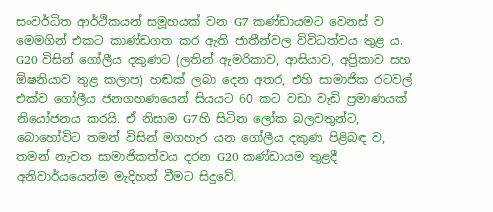සංවර්ධිත ආර්ථිකයන් සමූහයක් වන G7 කණ්ඩායමට වෙනස් ව මෙමගින් එකට කාණ්ඩගත කර ඇති ජාතීන්වල විවිධත්වය තුළ ය. G20 විසින් ගෝලීය දකුණට (ලතින් ඇමරිකාව, ආසියාව, අප්‍රිකාව සහ ඕෂනියාව තුළ කලාප) හඬක් ලබා දෙන අතර, එහි සාමාජික රටවල් එක්ව ගෝලීය ජනගහණයෙන් සියයට 60 කට වඩා වැඩි ප්‍රමාණයක් නියෝජනය කරයි. ඒ නිසාම G7හි සිටින ලෝක බලවතුන්ට, බොහෝවිට තමන් විසින් මගහැර යන ගෝලීය දකුණ පිළිබඳ ව, තමන් නැවත සාමාජිකත්වය දරන G20 කණ්ඩායම තුළදී අනිවාර්යයෙන්ම මැදිහත් වීමට සිදුවේ.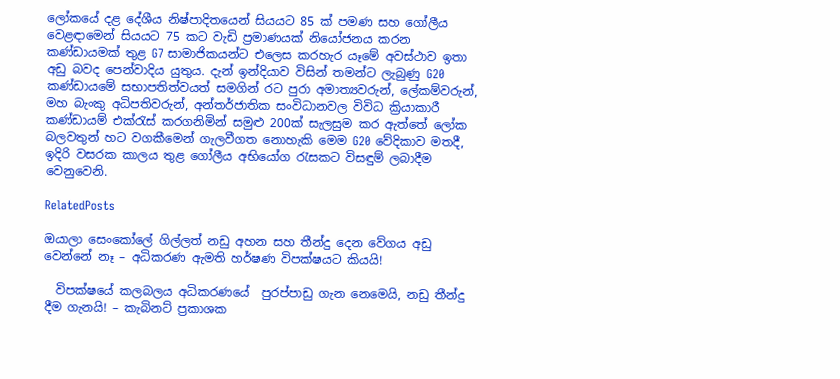ලෝකයේ දළ දේශීය නිෂ්පාදිතයෙන් සියයට 85 ක් පමණ සහ ගෝලීය වෙළඳාමෙන් සියයට 75 කට වැඩි ප්‍රමාණයක් නියෝජනය කරන කණ්ඩායමක් තුළ G7 සාමාජිකයන්ට එලෙස කරහැර යෑමේ අවස්ථාව ඉතා අඩු බවද පෙන්වාදිය යුතුය. දැන් ඉන්දියාව විසින් තමන්ට ලැබුණු G20 කණ්ඩායමේ සභාපතිත්වයත් සමගින් රට පුරා අමාත්‍යවරුන්, ලේකම්වරුන්, මහ බැංකු අධිපතිවරුන්, අන්තර්ජාතික සංවිධානවල විවිධ ක්‍රියාකාරී කණ්ඩායම් එක්රැස් කරගනිමින් සමුළු 200ක් සැලසුම කර ඇත්තේ ලෝක බලවතුන් හට වගකීමෙන් ගැලවීගත නොහැකි මෙම G20 වේදිකාව මතදී, ඉදිරි වසරක කාලය තුළ ගෝලීය අභියෝග රැසකට විසඳුම් ලබාදීම වෙනුවෙනි.

RelatedPosts

ඔයාලා සෙංකෝලේ ගිල්ලත් නඩු අහන සහ තීන්දු දෙන වේගය අඩු වෙන්නේ නෑ – අධිකරණ ඇමති හර්ෂණ විපක්ෂයට කියයි!

  විපක්ෂයේ කලබලය අධිකරණයේ  පුරප්පාඩු ගැන නෙමෙයි, නඩු තීන්දු දීම ගැනයි! – කැබිනට් ප්‍රකාශක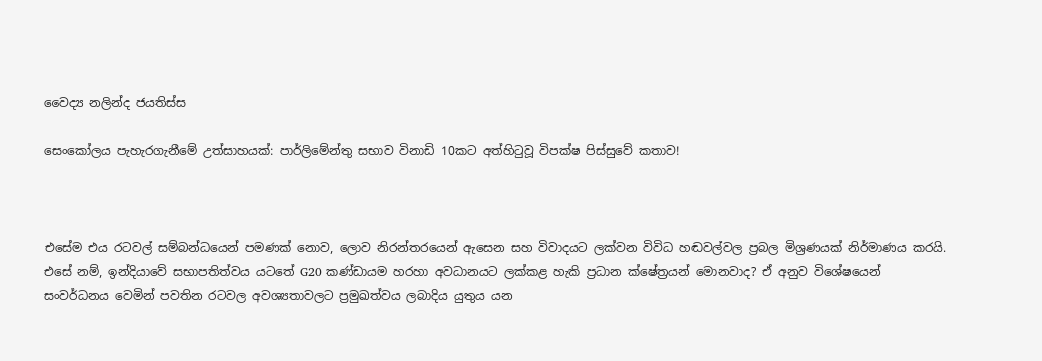වෛද්‍ය නලින්ද ජයතිස්ස

සෙංකෝලය පැහැරගැනීමේ උත්සාහයක්: පාර්ලිමේන්තු සභාව විනාඩි 10කට අත්හිටුවූ විපක්ෂ පිස්සුවේ කතාව!



එසේම එය රටවල් සම්බන්ධයෙන් පමණක් නොව, ලොව නිරන්තරයෙන් ඇසෙන සහ විවාදයට ලක්වන විවිධ හඬවල්වල ප්‍රබල මිශ්‍රණයක් නිර්මාණය කරයි. එසේ නම්, ඉන්දියාවේ සභාපතිත්වය යටතේ G20 කණ්ඩායම හරහා අවධානයට ලක්කළ හැකි ප්‍රධාන ක්ෂේත්‍රයන් මොනවාද? ඒ අනුව විශේෂයෙන් සංවර්ධනය වෙමින් පවතින රටවල අවශ්‍යතාවලට ප්‍රමුඛත්වය ලබාදිය යුතුය යන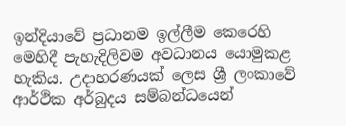ඉන්දියාවේ ප්‍රධානම ඉල්ලීම කෙරෙහි මෙහිදී පැහැදිලිවම අවධානය යොමුකළ හැකිය. උදාහරණයක් ලෙස ශ්‍රී ලංකාවේ ආර්ථික අර්බුදය සම්බන්ධයෙන්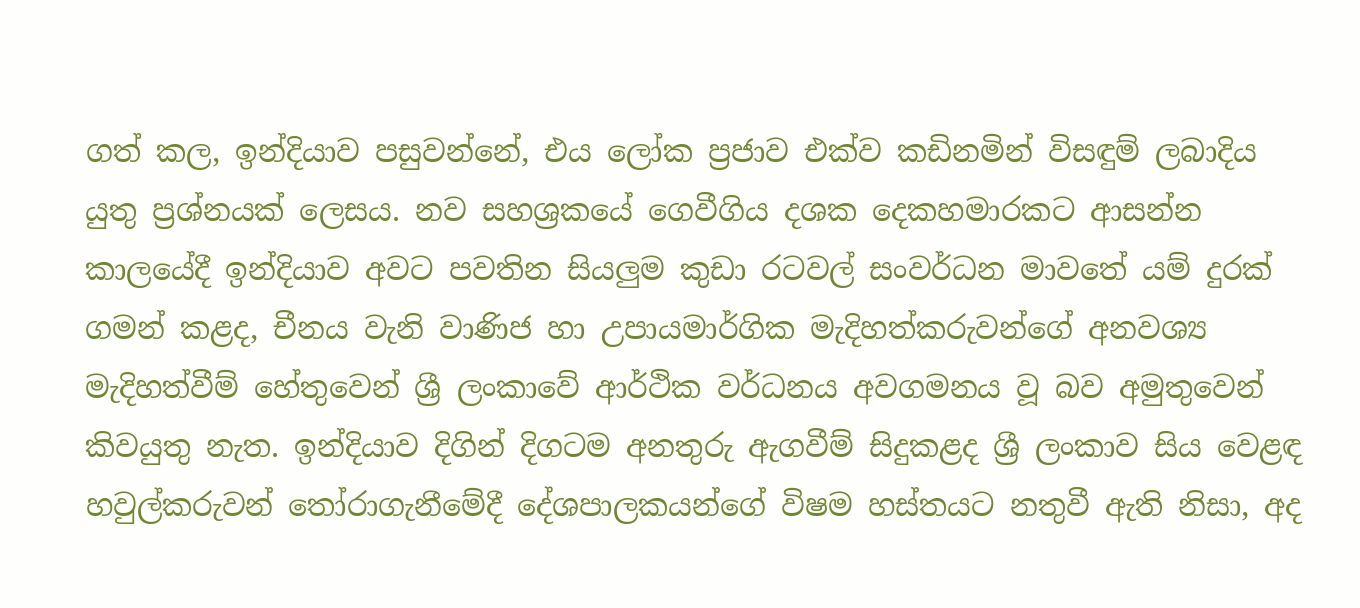ගත් කල, ඉන්දියාව පසුවන්නේ, එය ලෝක ප්‍රජාව එක්ව කඩිනමින් විසඳුම් ලබාදිය යුතු ප්‍රශ්නයක් ලෙසය. නව සහශ්‍රකයේ ගෙවීගිය දශක දෙකහමාරකට ආසන්න කාලයේදී ඉන්දියාව අවට පවතින සියලුම කුඩා රටවල් සංවර්ධන මාවතේ යම් දුරක් ගමන් කළද, චීනය වැනි වාණිජ හා උපායමාර්ගික මැදිහත්කරුවන්ගේ අනවශ්‍ය මැදිහත්වීම් හේතුවෙන් ශ්‍රී ලංකාවේ ආර්ථික වර්ධනය අවගමනය වූ බව අමුතුවෙන් කිවයුතු නැත. ඉන්දියාව දිගින් දිගටම අනතුරු ඇගවීම් සිදුකළද ශ්‍රී ලංකාව සිය වෙළඳ හවුල්කරුවන් තෝරාගැනීමේදී දේශපාලකයන්ගේ විෂම හස්තයට නතුවී ඇති නිසා, අද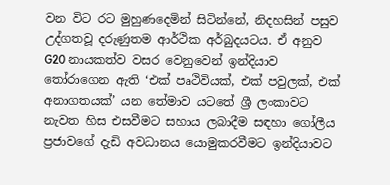වන විට රට මුහුණදෙමින් සිටින්නේ, නිදහසින් පසුව උද්ගතවූ දරුණුතම ආර්ථික අර්බුදයටය. ඒ අනුව G20 නායකත්ව වසර වෙනුවෙන් ඉන්දියාව තෝරාගෙන ඇති ‘එක් පෘථිවියක්, එක් පවුලක්, එක් අනාගතයක්’ යන තේමාව යටතේ ශ්‍රී ලංකාවට නැවත හිස එසවීමට සහාය ලබාදීම සඳහා ගෝලීය ප්‍රජාවගේ දැඩි අවධානය යොමුකරවීමට ඉන්දියාවට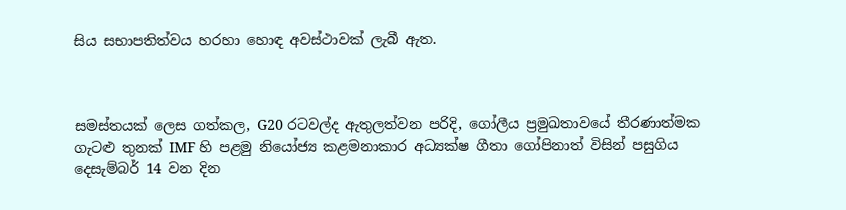සිය සභාපතිත්වය හරහා හොඳ අවස්ථාවක් ලැබී ඇත.



සමස්තයක් ලෙස ගත්කල, G20 රටවල්ද ඇතුලත්වන පරිදි, ගෝලීය ප්‍රමුඛතාවයේ තීරණාත්මක ගැටළු තුනක් IMF හි පළමු නියෝජ්‍ය කළමනාකාර අධ්‍යක්ෂ ගීතා ගෝපිනාත් විසින් පසුගිය දෙසැම්බර් 14 වන දින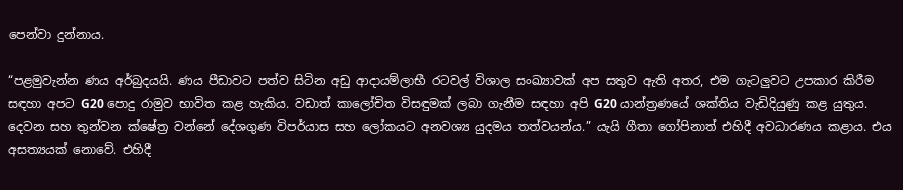පෙන්වා දුන්නාය.

“පළමුවැන්න ණය අර්බුදයයි. ණය පීඩාවට පත්ව සිටින අඩු ආදායම්ලාභී රටවල් විශාල සංඛ්‍යාවක් අප සතුව ඇති අතර, එම ගැටලුවට උපකාර කිරීම සඳහා අපට G20 පොදු රාමුව භාවිත කළ හැකිය. වඩාත් කාලෝචිත විසඳුමක් ලබා ගැනීම සඳහා අපි G20 යාන්ත්‍රණයේ ශක්තිය වැඩිදියුණු කළ යුතුය. දෙවන සහ තුන්වන ක්ෂේත්‍ර වන්නේ දේශගුණ විපර්යාස සහ ලෝකයට අනවශ්‍ය යුදමය තත්වයන්ය.” යැයි ගීතා ගෝපිනාත් එහිදී අවධාරණය කළාය. එය අසත්‍යයක් නොවේ. එහිදී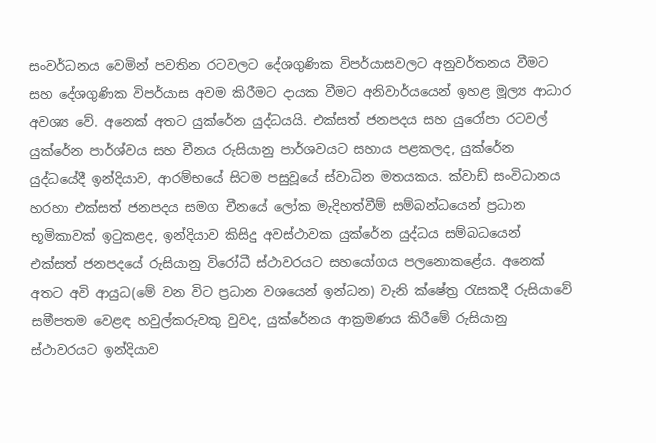සංවර්ධනය වෙමින් පවතින රටවලට දේශගුණික විපර්යාසවලට අනුවර්තනය වීමට සහ දේශගුණික විපර්යාස අවම කිරීමට දායක වීමට අනිවාර්යයෙන් ඉහළ මූල්‍ය ආධාර අවශ්‍ය වේ. අනෙක් අතට යුක්රේන යුද්ධයයි. එක්සත් ජනපදය සහ යුරෝපා රටවල් යුක්රේන පාර්ශ්වය සහ චීනය රුසියානු පාර්ශවයට සහාය පළකලද, යුක්රේන යුද්ධයේදී ඉන්දියාව, ආරම්භයේ සිටම පසුවූයේ ස්වාධින මතයකය. ක්වාඩ් සංවිධානය හරහා එක්සත් ජනපදය සමග චීනයේ ලෝක මැදිහත්වීම් සම්බන්ධයෙන් ප්‍රධාන භූමිකාවක් ඉටුකළද, ඉන්දියාව කිසිදු අවස්ථාවක යුක්රේන යුද්ධය සම්බධයෙන් එක්සත් ජනපදයේ රුසියානු විරෝධී ස්ථාවරයට සහයෝගය පලනොකළේය. අනෙක් අතට අවි ආයුධ(මේ වන විට ප්‍රධාන වශයෙන් ඉන්ධන) වැනි ක්ෂේත්‍ර රැසකදී රුසියාවේ සමීපතම වෙළඳ හවුල්කරුවකු වුවද, යුක්රේනය ආක්‍රමණය කිරීමේ රුසියානු ස්ථාවරයට ඉන්දියාව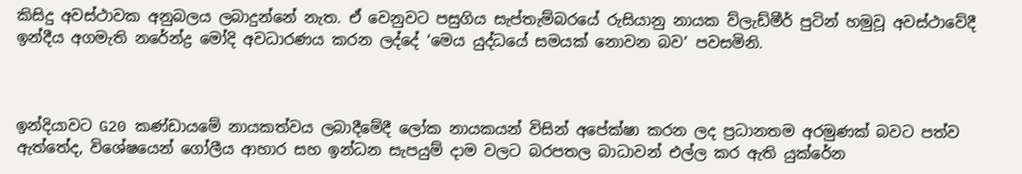කිසිදු අවස්ථාවක අනුබලය ලබාදුන්නේ නැත. ඒ වෙනුවට පසුගිය සැප්තැම්බරයේ රුසියානු නායක ව්ලැඩ්මීර් පුටින් හමුවූ අවස්ථාවේදී ඉන්දීය අගමැති නරේන්ද්‍ර මෝදි අවධාරණය කරන ලද්දේ ‘මෙය යුද්ධයේ සමයක් නොවන බව’ පවසමිනි.



ඉන්දියාවට G20 කණ්ඩායමේ නායකත්වය ලබාදීමේදී ලෝක නායකයන් විසින් අපේක්ෂා කරන ලද ප්‍රධානතම අරමුණක් බවට පත්ව ඇත්තේද, විශේෂයෙන් ගෝලීය ආහාර සහ ඉන්ධන සැපයුම් දාම වලට බරපතල බාධාවන් එල්ල කර ඇති යුක්රේන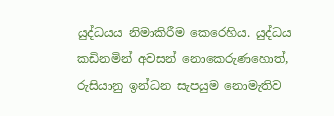යුද්ධයය නිමාකිරීම කෙරෙහිය. යුද්ධය කඩිනමින් අවසන් නොකෙරුණහොත්, රුසියානු ඉන්ධන සැපයුම නොමැතිව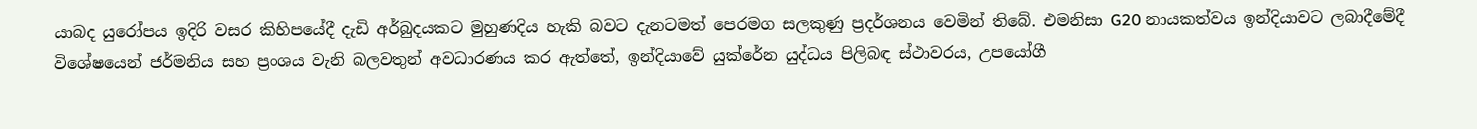යාබද යුරෝපය ඉදිරි වසර කිහිපයේදී දැඩි අර්බුදයකට මුහුණදිය හැකි බවට දැනටමත් පෙරමග සලකුණු ප්‍රදර්ශනය වෙමින් තිබේ. එමනිසා G20 නායකත්වය ඉන්දියාවට ලබාදීමේදී විශේෂයෙන් ජර්මනිය සහ ප්‍රංශය වැනි බලවතුන් අවධාරණය කර ඇත්තේ, ඉන්දියාවේ යුක්රේන යුද්ධය පිලිබඳ ස්ථාවරය, උපයෝගී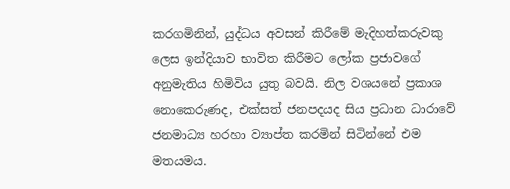කරගමිනින්, යුද්ධය අවසන් කිරීමේ මැදිහත්කරුවකු ලෙස ඉන්දියාව භාවිත කිරීමට ලෝක ප්‍රජාවගේ අනුමැතිය හිමිවිය යුතු බවයි. නිල වශයනේ ප්‍රකාශ නොකෙරුණද, එක්සත් ජනපදයද සිය ප්‍රධාන ධාරාවේ ජනමාධ්‍ය හරහා ව්‍යාප්ත කරමින් සිටින්නේ එම මතයමය.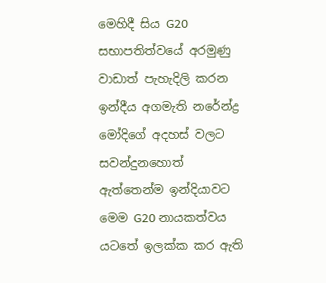මෙහිදී සිය G20 සභාපතිත්වයේ අරමුණු වාඩාත් පැහැදිලි කරන ඉන්දීය අගමැති නරේන්ද්‍ර මෝදිගේ අදහස් වලට සවන්දුනහොත් ඇත්තෙන්ම ඉන්දියාවට මෙම G20 නායකත්වය යටතේ ඉලක්ක කර ඇති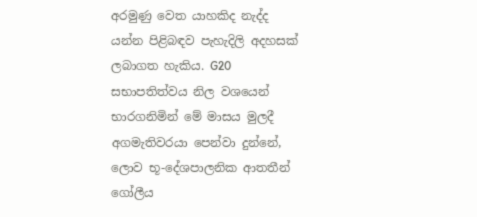අරමුණු වෙත යාහකිද නැද්ද යන්න පිළිබඳව පැහැදිලි අදහසක් ලබාගත හැකිය. G20 සභාපතිත්වය නිල වශයෙන් භාරගනිමින් මේ මාසය මුලදී අගමැතිවරයා පෙන්වා දුන්නේ, ලොව භූ-දේශපාලනික ආතතීන් ගෝලීය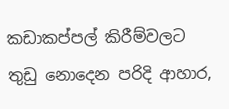කඩාකප්පල් කිරීම්වලට තුඩු නොදෙන පරිදි ආහාර,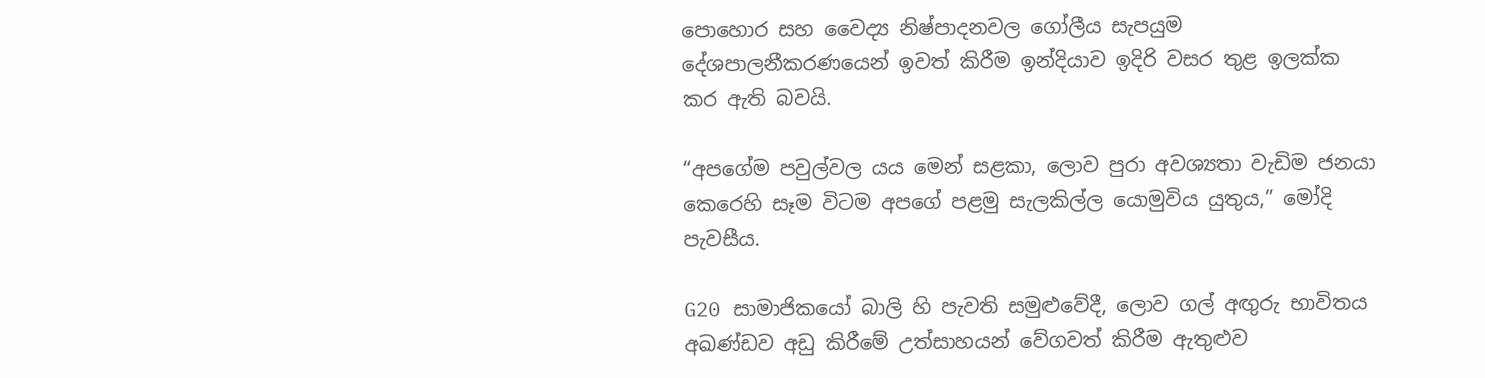පොහොර සහ වෛද්‍ය නිෂ්පාදනවල ගෝලීය සැපයුම දේශපාලනීකරණයෙන් ඉවත් කිරීම ඉන්දියාව ඉදිරි වසර තුළ ඉලක්ක කර ඇති බවයි.

“අපගේම පවුල්වල යය මෙන් සළකා, ලොව පුරා අවශ්‍යතා වැඩිම ජනයා කෙරෙහි සෑම විටම අපගේ පළමු සැලකිල්ල යොමුවිය යුතුය,” මෝදි පැවසීය.

G20 සාමාජිකයෝ බාලි හි පැවති සමුළුවේදී, ලොව ගල් අඟුරු භාවිතය අඛණ්ඩව අඩු කිරීමේ උත්සාහයන් වේගවත් කිරීම ඇතුළුව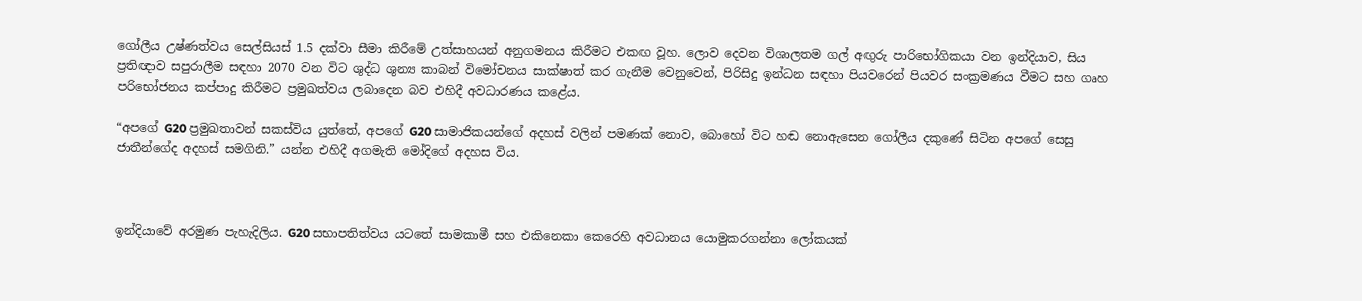ගෝලීය උෂ්ණත්වය සෙල්සියස් 1.5 දක්වා සීමා කිරීමේ උත්සාහයන් අනුගමනය කිරීමට එකඟ වූහ. ලොව දෙවන විශාලතම ගල් අඟුරු පාරිභෝගිකයා වන ඉන්දියාව, සිය ප්‍රතිඥාව සපුරාලීම සඳහා 2070 වන විට ශුද්ධ ශුන්‍ය කාබන් විමෝචනය සාක්ෂාත් කර ගැනීම වෙනුවෙන්, පිරිසිදු ඉන්ධන සඳහා පියවරෙන් පියවර සංක්‍රමණය වීමට සහ ගෘහ පරිභෝජනය කප්පාදු කිරීමට ප්‍රමුඛත්වය ලබාදෙන බව එහිදී අවධාරණය කළේය.

“අපගේ G20 ප්‍රමුඛතාවන් සකස්විය යුත්තේ, අපගේ G20 සාමාජිකයන්ගේ අදහස් වලින් පමණක් නොව, බොහෝ විට හඬ නොඇසෙන ගෝලීය දකුණේ සිටින අපගේ සෙසු ජාතීන්ගේද අදහස් සමගිනි.” යන්න එහිදී අගමැති මෝදිගේ අදහස විය.



ඉන්දියාවේ අරමුණ පැහැදිලිය. G20 සභාපතිත්වය යටතේ සාමකාමී සහ එකිනෙකා කෙරෙහි අවධානය යොමුකරගන්නා ලෝකයක්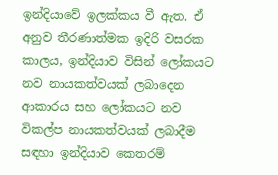ඉන්දියාවේ ඉලක්කය වී ඇත. ඒ අනුව තීරණාත්මක ඉදිරි වසරක කාලය, ඉන්දියාව විසින් ලෝකයට නව නායකත්වයක් ලබාදෙන ආකාරය සහ ලෝකයට නව විකල්ප නායකත්වයක් ලබාදීම සඳහා ඉන්දියාව කෙතරම්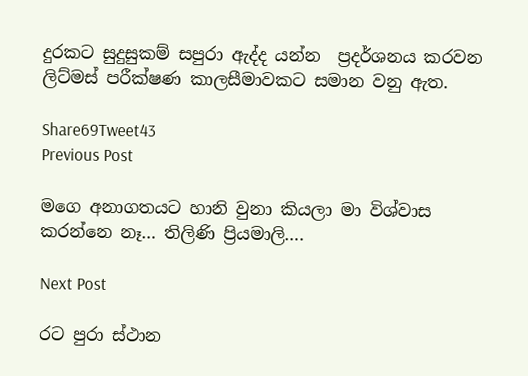දුරකට සුදුසුකම් සපුරා ඇද්ද යන්න  ප්‍රදර්ශනය කරවන ලිට්මස් පරීක්ෂණ කාලසීමාවකට සමාන වනු ඇත.

Share69Tweet43
Previous Post

මගෙ අනාගතයට හානි වුනා කියලා මා විශ්වාස කරන්නෙ නෑ… තිලිණි ප්‍රියමාලි….

Next Post

රට පුරා ස්ථාන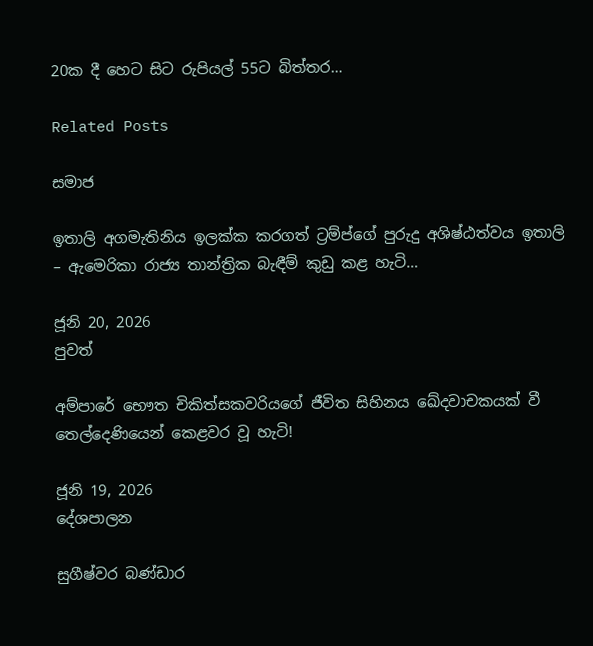20ක දී හෙට සිට රුපියල් 55ට බිත්තර…

Related Posts

සමාජ

ඉතාලි අගමැතිනිය ඉලක්ක කරගත් ට්‍රම්ප්ගේ පුරුදු අශිෂ්ඨත්වය ඉතාලි – ඇමෙරිකා රාජ්‍ය තාන්ත්‍රික බැඳීම් කුඩු කළ හැටි…

ජූනි 20, 2026
පුවත්

අම්පාරේ භෞත චිකිත්සකවරියගේ ජීවිත සිහිනය ඛේදවාචකයක් වී තෙල්දෙණියෙන් කෙළවර වූ හැටි!

ජූනි 19, 2026
දේශපාලන

සුගීෂ්වර බණ්ඩාර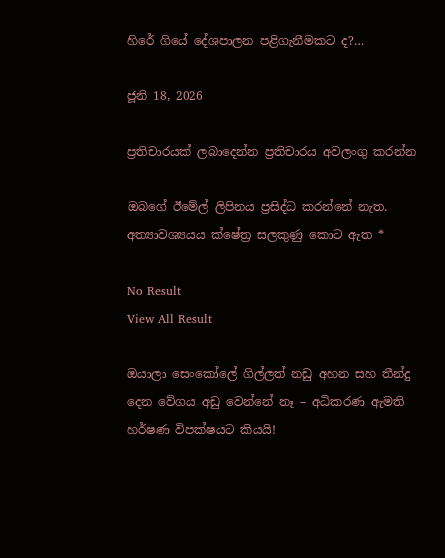හිරේ ගියේ දේශපාලන පළිගැනීමකට ද?…

ජූනි 18, 2026

ප්‍රතිචාරයක් ලබාදෙන්න ප්‍රතිචාරය අවලංගු කරන්න

ඔබගේ ඊමේල් ලිපිනය ප්‍රසිද්ධ කරන්නේ නැත. අත්‍යාවශ්‍යයය ක්ෂේත්‍ර සලකුණු කොට ඇත *

No Result
View All Result

ඔයාලා සෙංකෝලේ ගිල්ලත් නඩු අහන සහ තීන්දු දෙන වේගය අඩු වෙන්නේ නෑ – අධිකරණ ඇමති හර්ෂණ විපක්ෂයට කියයි!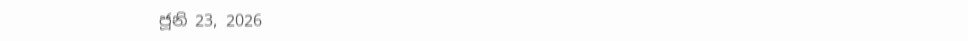ජූනි 23, 2026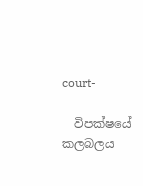court-

  විපක්ෂයේ කලබලය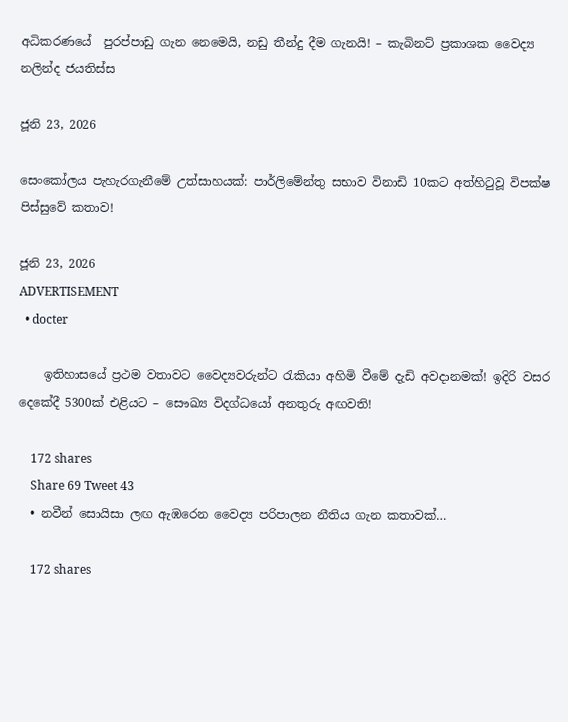අධිකරණයේ  පුරප්පාඩු ගැන නෙමෙයි, නඩු තීන්දු දීම ගැනයි! – කැබිනට් ප්‍රකාශක වෛද්‍ය නලින්ද ජයතිස්ස

ජූනි 23, 2026

සෙංකෝලය පැහැරගැනීමේ උත්සාහයක්: පාර්ලිමේන්තු සභාව විනාඩි 10කට අත්හිටුවූ විපක්ෂ පිස්සුවේ කතාව!

ජූනි 23, 2026
ADVERTISEMENT
  • docter

    ඉතිහාසයේ ප්‍රථම වතාවට වෛද්‍යවරුන්ට රැකියා අහිමි වීමේ දැඩි අවදානමක්! ඉදිරි වසර දෙකේදී 5300ක් එළියට – සෞඛ්‍ය විදග්ධයෝ අනතුරු අඟවති!

    172 shares
    Share 69 Tweet 43
  • නවීන් සොයිසා ලඟ ඇඹරෙන වෛද්‍ය පරිපාලන නීතිය ගැන කතාවක්…

    172 shares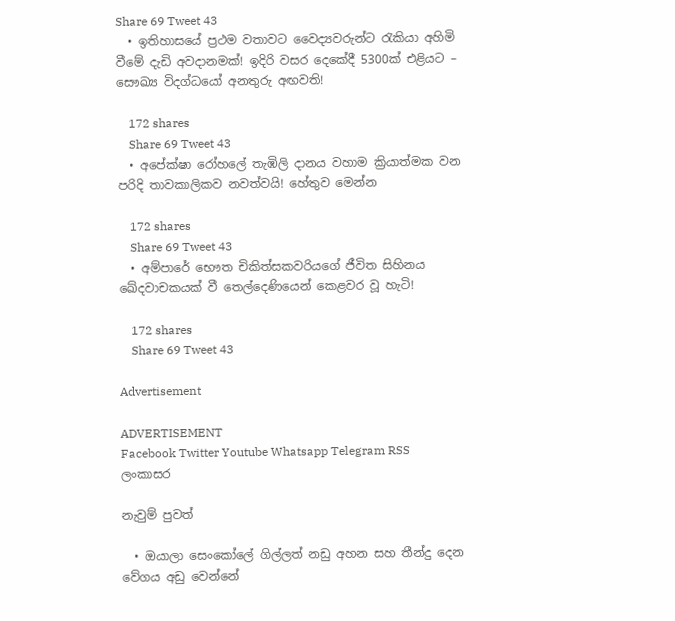Share 69 Tweet 43
  • ඉතිහාසයේ ප්‍රථම වතාවට වෛද්‍යවරුන්ට රැකියා අහිමි වීමේ දැඩි අවදානමක්! ඉදිරි වසර දෙකේදී 5300ක් එළියට – සෞඛ්‍ය විදග්ධයෝ අනතුරු අඟවති!

    172 shares
    Share 69 Tweet 43
  • අපේක්ෂා රෝහලේ තැඹිලි දානය වහාම ක්‍රියාත්මක වන පරිදි තාවකාලිකව නවත්වයි! හේතුව මෙන්න

    172 shares
    Share 69 Tweet 43
  • අම්පාරේ භෞත චිකිත්සකවරියගේ ජීවිත සිහිනය ඛේදවාචකයක් වී තෙල්දෙණියෙන් කෙළවර වූ හැටි!

    172 shares
    Share 69 Tweet 43

Advertisement

ADVERTISEMENT
Facebook Twitter Youtube Whatsapp Telegram RSS
ලංකාසර

නැවුම් පුවත්

  • ඔයාලා සෙංකෝලේ ගිල්ලත් නඩු අහන සහ තීන්දු දෙන වේගය අඩු වෙන්නේ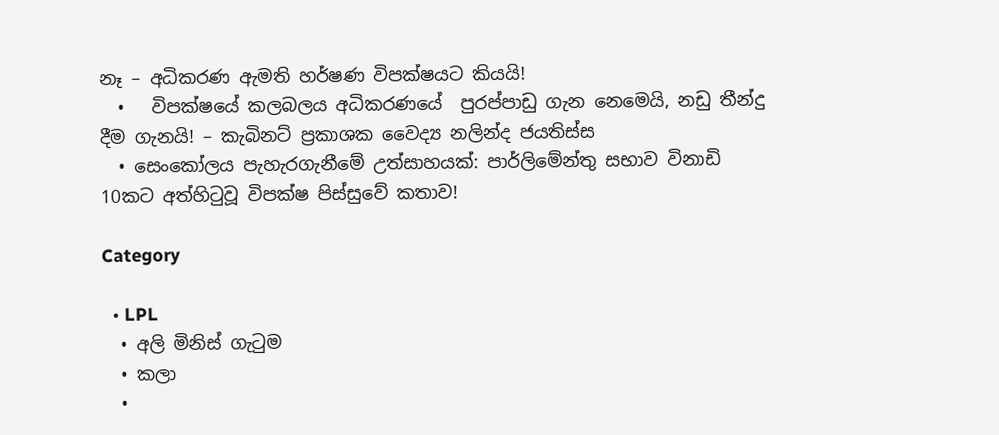නෑ – අධිකරණ ඇමති හර්ෂණ විපක්ෂයට කියයි!
  •   විපක්ෂයේ කලබලය අධිකරණයේ  පුරප්පාඩු ගැන නෙමෙයි, නඩු තීන්දු දීම ගැනයි! – කැබිනට් ප්‍රකාශක වෛද්‍ය නලින්ද ජයතිස්ස
  • සෙංකෝලය පැහැරගැනීමේ උත්සාහයක්: පාර්ලිමේන්තු සභාව විනාඩි 10කට අත්හිටුවූ විපක්ෂ පිස්සුවේ කතාව!

Category

  • LPL
  • අලි මිනිස් ගැටුම
  • කලා
  •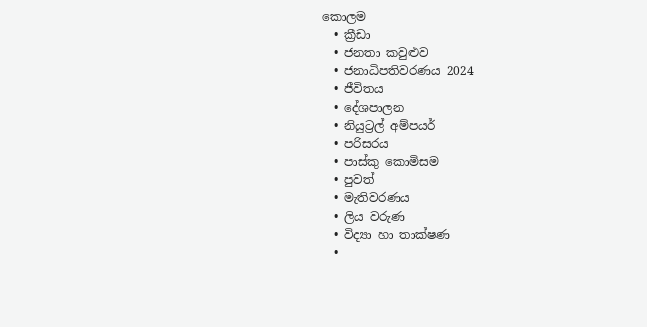කොලම
  • ක්‍රීඩා
  • ජනතා කවුළුව
  • ජනාධිපතිවරණය 2024
  • ජීවිතය
  • දේශපාලන
  • නියුට්‍රල් අම්පයර්
  • පරිසරය
  • පාස්කු කොමිසම
  • පුවත්
  • මැතිවරණය
  • ලිය වරුණ
  • විද්‍යා හා තාක්ෂණ
  •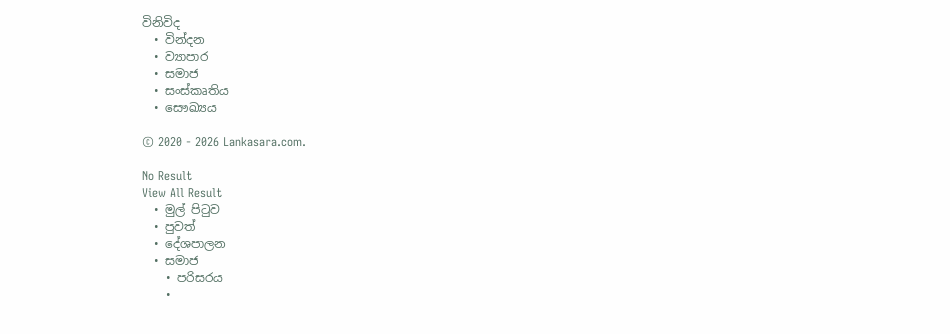විනිවිද
  • වින්දන
  • ව්‍යාපාර
  • සමාජ
  • සංස්කෘතිය
  • සෞඛ්‍යය

© 2020 - 2026 Lankasara.com.

No Result
View All Result
  • මුල් පිටුව
  • පුවත්
  • දේශපාලන
  • සමාජ
    • පරිසරය
    •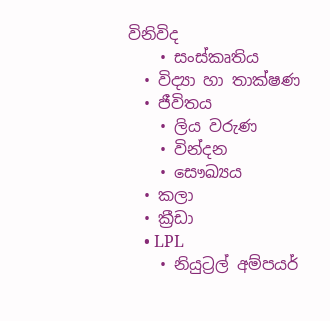විනිවිද
    • සංස්කෘතිය
  • විද්‍යා හා තාක්ෂණ
  • ජීවිතය
    • ලිය වරුණ
    • වින්දන
    • සෞඛ්‍යය
  • කලා
  • ක්‍රීඩා
    • LPL
    • නියුට්‍රල් අම්පයර්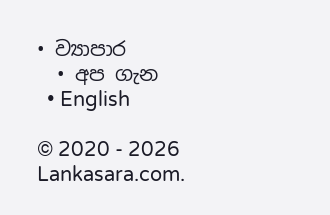• ව්‍යාපාර
  • අප ගැන
  • English

© 2020 - 2026 Lankasara.com.